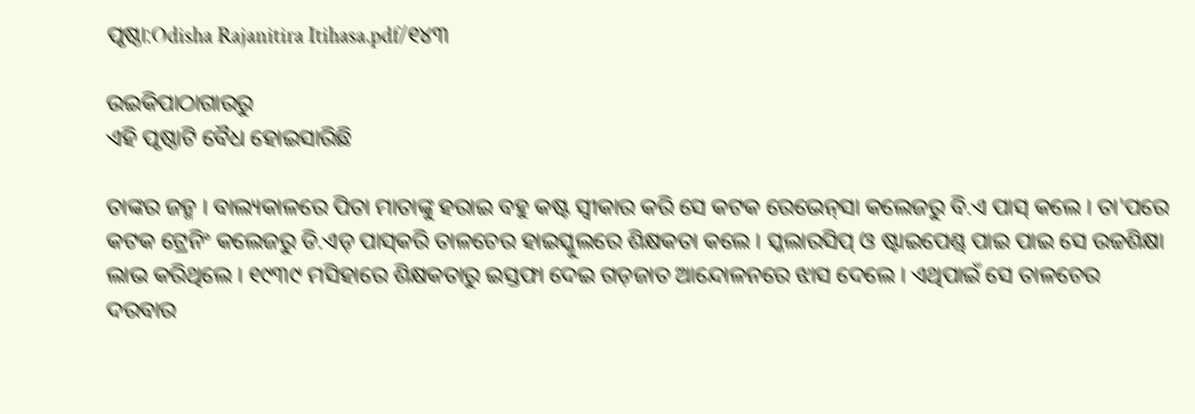ପୃଷ୍ଠା:Odisha Rajanitira Itihasa.pdf/୧୪୩

ଉଇକିପାଠାଗାର‌ରୁ
ଏହି ପୃଷ୍ଠାଟି ବୈଧ ହୋଇସାରିଛି

ତାଙ୍କର ଜନ୍ମ । ବାଲ୍ୟକାଳରେ ପିତା ମାତାଙ୍କୁ ହରାଇ ବହୁ କଷ୍ଟ ସ୍ୱୀକାର କରି ସେ କଟକ ରେଭେନ୍‌ସା କଲେଜରୁ ବି.ଏ ପାସ୍‍ କଲେ । ତା'ପରେ କଟକ ଟ୍ରେନିଂ କଲେଜରୁ ଡି.ଏଡ୍‍ ପାସ୍‍କରି ତାଳଚେର ହାଇସ୍କୁଲରେ ଶିକ୍ଷକତା କଲେ । ସ୍କଲାରସିପ୍‍ ଓ ଷ୍ଟାଇପେଣ୍ଡ୍‍ ପାଇ ପାଇ ସେ ଉଚ୍ଚଶିକ୍ଷା ଲାଭ କରିଥିଲେ । ୧୯୩୯ ମସିହାରେ ଶିକ୍ଷକତାରୁ ଇସ୍ତଫା ଦେଇ ଗଡ଼ଜାତ ଆନ୍ଦୋଳନରେ ଝାସ ଦେଲେ । ଏଥିପାଇଁ ସେ ତାଳଚେର ଦରବାର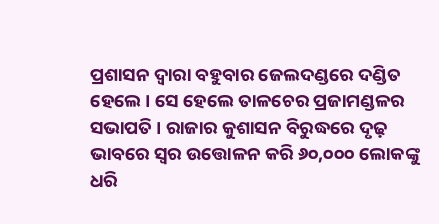ପ୍ରଶାସନ ଦ୍ୱାରା ବହୁବାର ଜେଲଦଣ୍ଡରେ ଦଣ୍ଡିତ ହେଲେ । ସେ ହେଲେ ତାଳଚେର ପ୍ରଜାମଣ୍ଡଳର ସଭାପତି । ରାଜାର କୁଶାସନ ବିରୁଦ୍ଧରେ ଦୃଢ଼ ଭାବରେ ସ୍ୱର ଉତ୍ତୋଳନ କରି ୬୦,୦୦୦ ଲୋକଙ୍କୁ ଧରି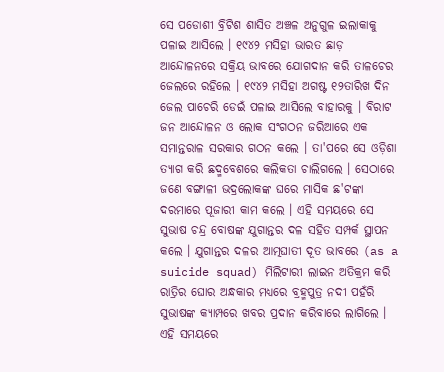ସେ ପଡୋଶୀ ବ୍ରିଟିଶ ଶାସିତ ଅଞ୍ଚଳ ଅନୁଗୁଳ ଇଲାକାକୁ ପଳାଇ ଆସିଲେ । ୧୯୪୨ ମସିହା ଭାରତ ଛାଡ଼ ଆନ୍ଦୋଳନରେ ସକ୍ରିୟ ଭାବରେ ଯୋଗଦାନ କରି ତାଳଚେର ଜେଲରେ ରହିଲେ । ୧୯୪୨ ମସିହା ଅଗଷ୍ଟ ୧୨ତାରିଖ ଦିନ ଜେଲ ପାଚେରି ଡେଇଁ ପଳାଇ ଆସିଲେ ବାହାରକୁ । ବିରାଟ ଜନ ଆନ୍ଦୋଳନ ଓ ଲୋକ ସଂଗଠନ ଜରିଆରେ ଏକ ସମାନ୍ତରାଳ ସରକାର ଗଠନ କଲେ । ତା'ପରେ ସେ ଓଡ଼ିଶା ତ୍ୟାଗ କରି ଛଦ୍ମବେଶରେ କଲିକତା ଚାଲିଗଲେ । ସେଠାରେ ଜଣେ ବଙ୍ଗାଳୀ ଭଦ୍ରଲୋକଙ୍କ ଘରେ ମାସିକ ଛ'ଟଙ୍କା ଦରମାରେ ପୂଜାରୀ କାମ କଲେ । ଏହି ସମୟରେ ସେ ସୁଭାଷ ଚନ୍ଦ୍ର ବୋଷଙ୍କ ଯୁଗାନ୍ତର ଦଳ ସହିତ ସମ୍ପର୍କ ସ୍ଥାପନ କଲେ । ଯୁଗାନ୍ତର ଦଳର ଆତ୍ମଘାତୀ ଦୂତ ଭାବରେ (as a suicide squad) ମିଲିଟାରୀ ଲାଇନ ଅତିକ୍ରମ କରି ରାତ୍ରିର ଘୋର ଅନ୍ଧକାର ମଧ୍ୟରେ ବ୍ରହ୍ମପୁତ୍ର ନଦୀ ପହଁରି ସୁଭାଷଙ୍କ କ୍ୟାମ୍ପରେ ଖବର ପ୍ରଦାନ କରିବାରେ ଲାଗିଲେ । ଏହି ସମୟରେ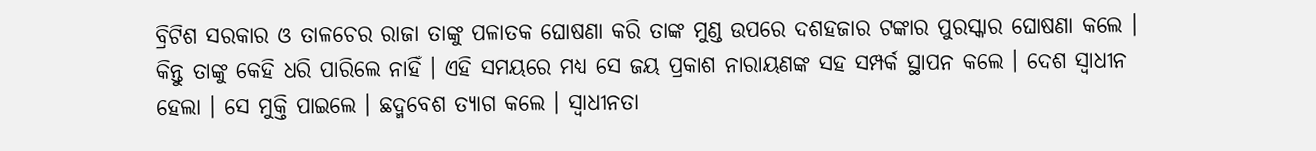ବ୍ରିଟିଶ ସରକାର ଓ ତାଳଚେର ରାଜା ତାଙ୍କୁ ପଳାତକ ଘୋଷଣା କରି ତାଙ୍କ ମୁଣ୍ଡ ଉପରେ ଦଶହଜାର ଟଙ୍କାର ପୁରସ୍କାର ଘୋଷଣା କଲେ । କିନ୍ତୁ ତାଙ୍କୁ କେହି ଧରି ପାରିଲେ ନାହିଁ । ଏହି ସମୟରେ ମଧ୍ୟ ସେ ଜୟ ପ୍ରକାଶ ନାରାୟଣଙ୍କ ସହ ସମ୍ପର୍କ ସ୍ଥାପନ କଲେ । ଦେଶ ସ୍ୱାଧୀନ ହେଲା । ସେ ମୁକ୍ତି ପାଇଲେ । ଛଦ୍ମବେଶ ତ୍ୟାଗ କଲେ । ସ୍ୱାଧୀନତା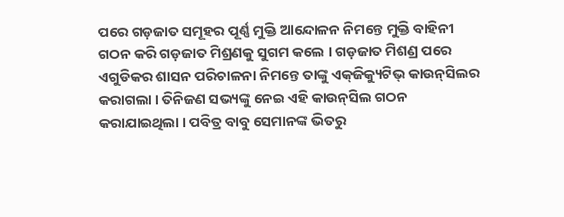ପରେ ଗଡ଼ଜାତ ସମୂହର ପୂର୍ଣ୍ଣ ମୁକ୍ତି ଆନ୍ଦୋଳନ ନିମନ୍ତେ ମୁକ୍ତି ବାହିନୀ ଗଠନ କରି ଗଡ଼ଜାତ ମିଶ୍ରଣକୁ ସୁଗମ କଲେ । ଗଡ଼ଜାତ ମିଶଣ୍ର ପରେ ଏଗୁଡିକର ଶାସନ ପରିଚାଳନା ନିମନ୍ତେ ତାଙ୍କୁ ଏକ୍‍ଜିକ୍ୟୁଟିଭ୍‍ କାଉନ୍‍ସିଲର କରାଗଲା । ତିନିଜଣ ସଭ୍ୟଙ୍କୁ ନେଇ ଏହି କାଉନ୍‍ସିଲ ଗଠନ କରାଯାଇଥିଲା । ପବିତ୍ର ବାବୁ ସେମାନଙ୍କ ଭିତରୁ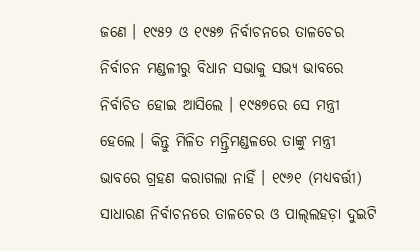ଜଣେ । ୧୯୫୨ ଓ ୧୯୫୭ ନିର୍ବାଚନରେ ତାଳଚେର ନିର୍ବାଚନ ମଣ୍ଡଳୀରୁ ବିଧାନ ସଭାକୁ ସଭ୍ୟ ଭାବରେ ନିର୍ବାଚିତ ହୋଇ ଆସିଲେ । ୧୯୫୭ରେ ସେ ମନ୍ତ୍ରୀ ହେଲେ । କିନ୍ତୁ ମିଳିତ ମନ୍ତ୍ରିମଣ୍ଡଳରେ ତାଙ୍କୁ ମନ୍ତ୍ରୀ ଭାବରେ ଗ୍ରହଣ କରାଗଲା ନାହିଁ । ୧୯୬୧ (ମଧ୍ୟବର୍ତ୍ତୀ) ସାଧାରଣ ନିର୍ବାଚନରେ ତାଳଚେର ଓ ପାଲ୍‌ଲହଡ଼ା ଦୁଇଟି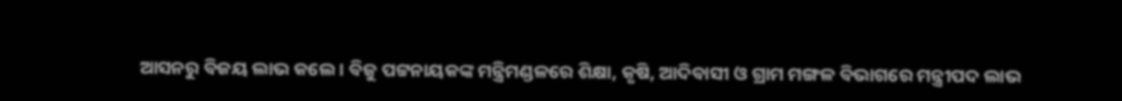ଆସନରୁ ବିଜୟ ଲାଭ କଲେ । ବିଜୁ ପଟ୍ଟନାୟକଙ୍କ ମନ୍ତ୍ରିମଣ୍ଡଳରେ ଶିକ୍ଷା, କୃଷି, ଆଦିବାସୀ ଓ ଗ୍ରାମ ମଙ୍ଗଳ ବିଭାଗରେ ମନ୍ତ୍ରୀପଦ ଲାଭ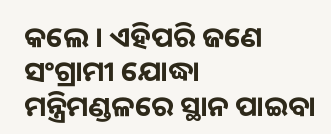କଲେ । ଏହିପରି ଜଣେ ସଂଗ୍ରାମୀ ଯୋଦ୍ଧା ମନ୍ତ୍ରିମଣ୍ଡଳରେ ସ୍ଥାନ ପାଇବା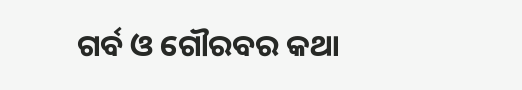ଗର୍ବ ଓ ଗୌରବର କଥା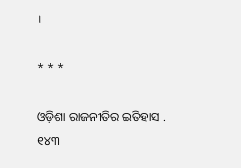।

* * *

ଓଡ଼ିଶା ରାଜନୀତିର ଇତିହାସ . ୧୪୩